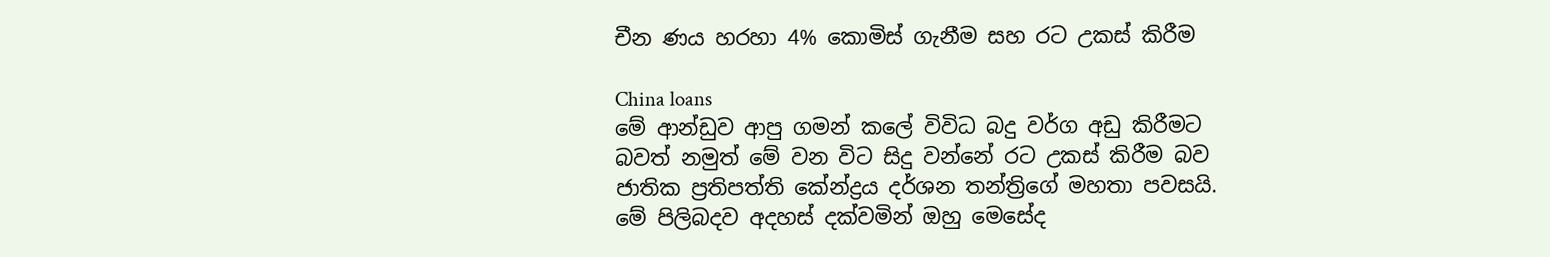චීන ණය හරහා 4% කොමිස් ගැනීම සහ රට උකස් කිරීම

China loans
මේ ආන්ඩුව ආපු ගමන් කලේ විවිධ බදු වර්ග අඩු කිරීමට බවත් නමුත් මේ වන විට සිදු වන්නේ රට උකස් කිරීම බව ජාතික ප්‍රතිපත්ති කේන්ද්‍රය දර්ශන තන්ත්‍රිගේ මහතා පවසයි.
මේ පිලිබදව අදහස් දක්වමින් ඔහු මෙසේද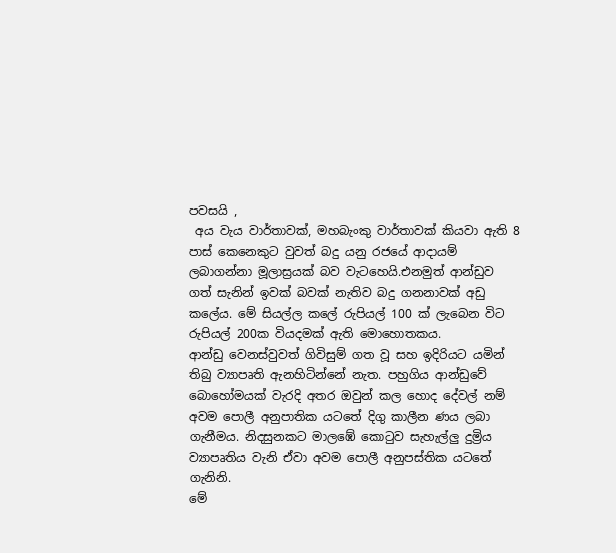පවසයි ,
 අය වැය වාර්තාවක්, මහබැංකු වාර්තාවක් කියවා ඇති 8 පාස් කෙනෙකුට වුවත් බදු යනු රජයේ ආදායම් ලබාගන්නා මූලාස්‍රයක් බව වැටහෙයි.එනමුත් ආන්ඩුව ගත් සැනින් ඉවක් බවක් නැතිව බදු ගනනාවක් අඩු කලේය. මේ සියල්ල කලේ රුපියල් 100 ක් ලැබෙන විට රුපියල් 200ක වියදමක් ඇති මොහොතකය.
ආන්ඩු වෙනස්වුවත් ගිවිසුම් ගත වූ සහ ඉදිරියට යමින් තිබු ව්‍යාපෘති ඇනහිටින්නේ නැත. පහුගිය ආන්ඩුවේ බොහෝමයක් වැරදි අතර ඔවුන් කල හොද දේවල් නම් අවම පොලී අනුපාතික යටතේ දිගු කාලීන ණය ලබා ගැනීමය. නිදසුනකට මාලඹේ කොටුව සැහැල්ලු දුම්‍රිය ව්‍යාපෘතිය වැනි ඒවා අවම පොලී අනුපස්තික යටතේ ගැනිනි.
මේ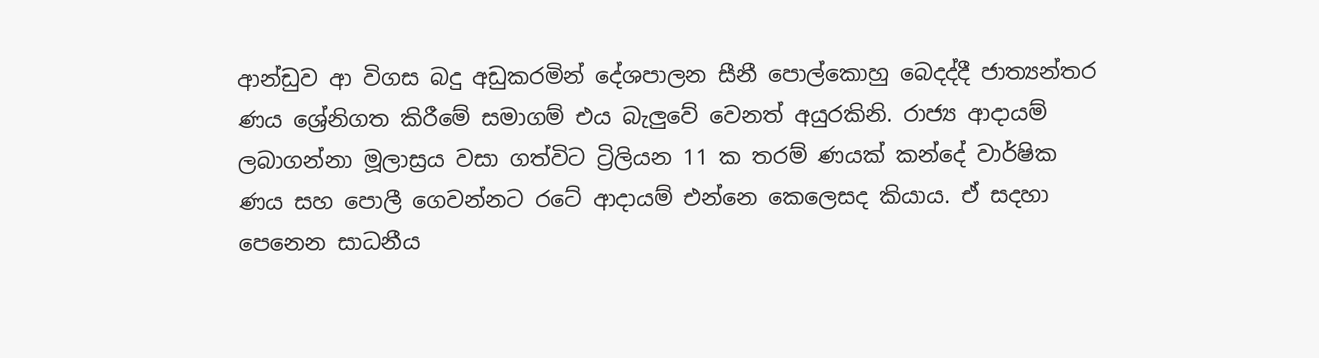ආන්ඩුව ආ විගස බදු අඩුකරමින් දේශපාලන සීනී පොල්කොහු බෙදද්දී ජාත්‍යන්තර ණය ශ්‍රේනිගත කිරීමේ සමාගම් එය බැලුවේ වෙනත් අයුරකිනි. රාජ්‍ය ආදායම් ලබාගන්නා මූලාස්‍රය වසා ගත්විට ට්‍රිලියන 11 ක තරම් ණයක් කන්දේ වාර්ෂික ණය සහ පොලී ගෙවන්නට රටේ ආදායම් එන්නෙ කෙලෙසද කියාය. ඒ සදහා පෙනෙන සාධනීය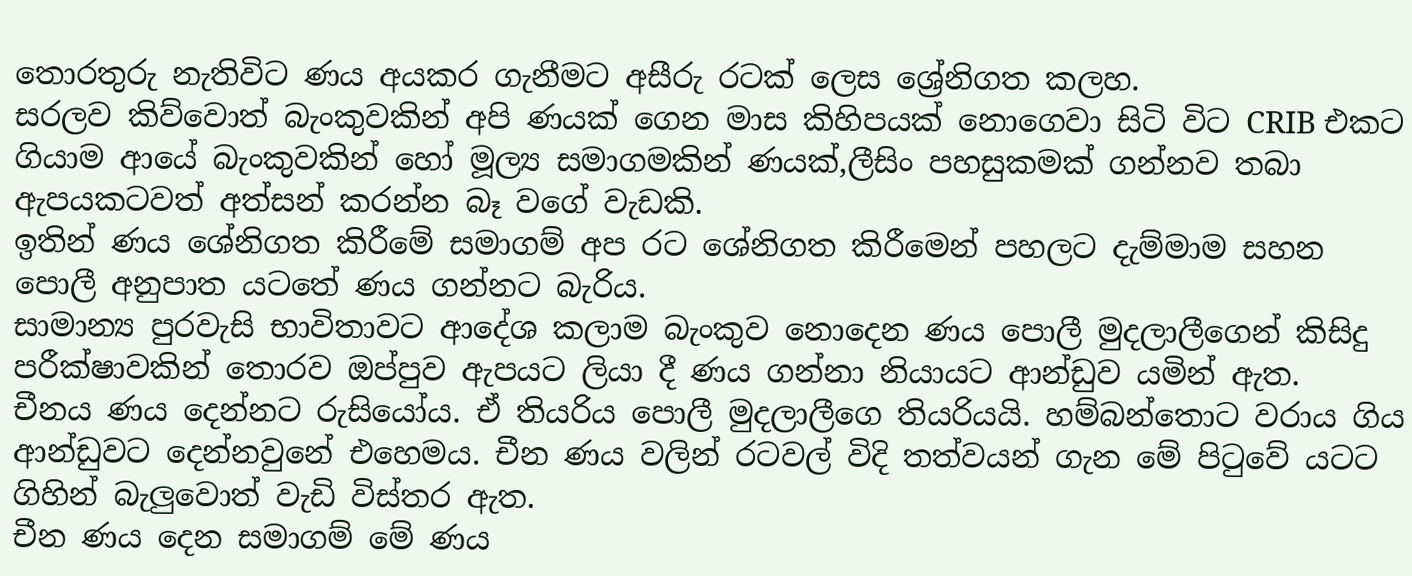තොරතුරු නැතිවිට ණය අයකර ගැනීමට අසීරු රටක් ලෙස ශ්‍රේනිගත කලහ.
සරලව කිව්වොත් බැංකුවකින් අපි ණයක් ගෙන මාස කිහිපයක් නොගෙවා සිටි විට CRIB එකට ගියාම ආයේ බැංකුවකින් හෝ මූල්‍ය සමාගමකින් ණයක්,ලීසිං පහසුකමක් ගන්නව තබා ඇපයකටවත් අත්සන් කරන්න බෑ වගේ වැඩකි.
ඉතින් ණය ශේනිගත කිරීමේ සමාගම් අප රට ශේනිගත කිරීමෙන් පහලට දැම්මාම සහන පොලී අනුපාත යටතේ ණය ගන්නට බැරිය.
සාමාන්‍ය පුරවැසි භාවිතාවට ආදේශ කලාම බැංකුව නොදෙන ණය පොලී මුදලාලීගෙන් කිසිදු පරීක්ෂාවකින් තොරව ඔප්පුව ඇපයට ලියා දී ණය ගන්නා නියායට ආන්ඩුව යමින් ඇත.
චීනය ණය දෙන්නට රුසියෝය. ඒ තියරිය පොලී මුදලාලීගෙ තියරියයි. හම්බන්තොට වරාය ගිය ආන්ඩුවට දෙන්නවුනේ එහෙමය. චීන ණය වලින් රටවල් විදි තත්වයන් ගැන මේ පිටුවේ යටට ගිහින් බැලුවොත් වැඩි විස්තර ඇත.
චීන ණය දෙන සමාගම් මේ ණය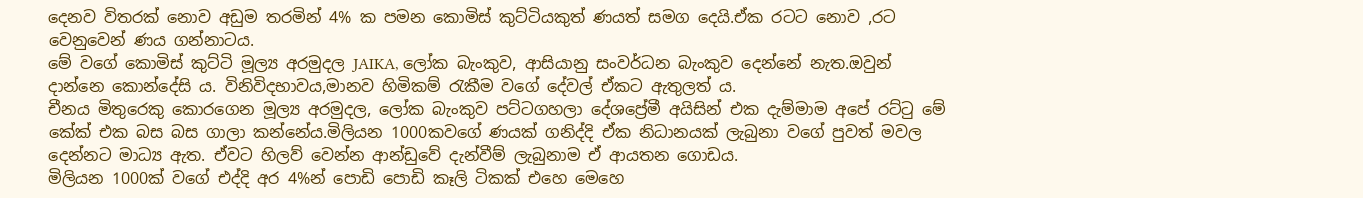දෙනව විතරක් නොව අඩුම තරමින් 4% ක පමන කොමිස් කුට්ටියකුත් ණයත් සමග දෙයි.ඒක රටට නොව ,රට වෙනුවෙන් ණය ගන්නාටය.
මේ වගේ කොමිස් කුට්ටි මූල්‍ය අරමුදල JAIKA, ලෝක බැංකුව, ආසියානු සංවර්ධන බැංකුව දෙන්නේ නැත.ඔවුන් දාන්නෙ කොන්දේසි ය. විනිවිදභාවය,මානව හිමිකම් රැකීම වගේ දේවල් ඒකට ඇතුලත් ය.
චීනය මිතුරෙකු කොරගෙන මූල්‍ය අරමුදල, ලෝක බැංකුව පට්ටගහලා දේශප්‍රේමී අයිසින් එක දැම්මාම අපේ රට්ටු මේ කේක් එක බස බස ගාලා කන්නේය.මිලියන 1000කවගේ ණයක් ගනිද්දි ඒක නිධානයක් ලැබුනා වගේ පුවත් මවල දෙන්නට මාධ්‍ය ඇත. ඒවට හිලව් වෙන්න ආන්ඩුවේ දැන්වීම් ලැබුනාම ඒ ආයතන ගොඩය.
මිලියන 1000ක් වගේ එද්දි අර 4%න් පොඩි පොඩි කෑලි ටිකක් එහෙ මෙහෙ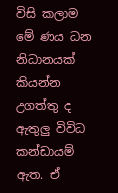විසි කලාම මේ ණය ධන නිධානයක් කියන්න උගත්තු ද ඇතුලු විවිධ කන්ඩායම් ඇත. ඒ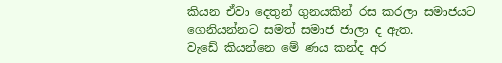කියන ඒවා දෙතුන් ගුනයකින් රස කරලා සමාජයට ගෙනියන්නට සමත් සමාජ ජාලා ද ඇත.
වැඩේ කියන්නෙ මේ ණය කන්ද අර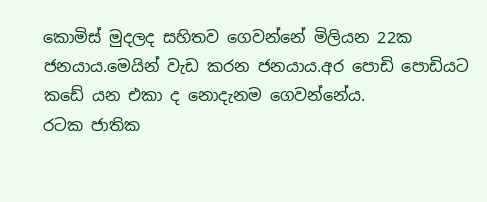කොමිස් මුදලද සහිතව ගෙවන්නේ මිලියන 22ක ජනයාය.මෙයින් වැඩ කරන ජනයාය.අර පොඩි පොඩියට කඩේ යන එකා ද නොදැනම ගෙවන්නේය.
රටක ජාතික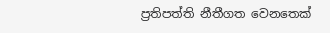ප්‍රතිපත්ති නීතීගත වෙනතෙක්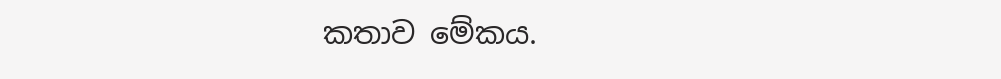කතාව මේකය.